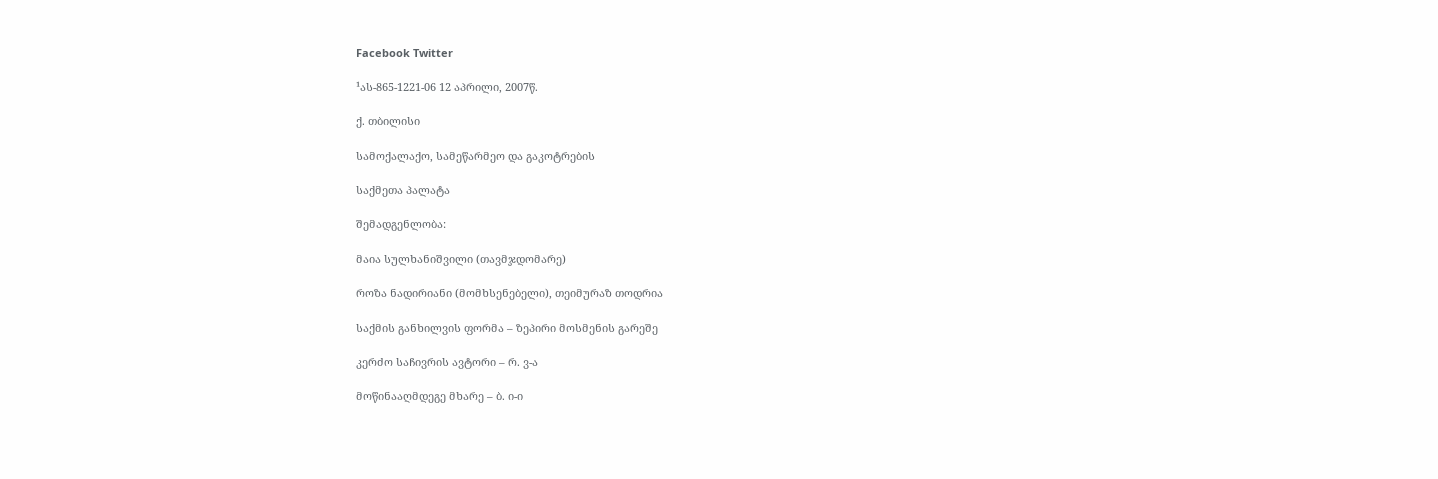Facebook Twitter

¹ას-865-1221-06 12 აპრილი, 2007წ.

ქ. თბილისი

სამოქალაქო, სამეწარმეო და გაკოტრების

საქმეთა პალატა

შემადგენლობა:

მაია სულხანიშვილი (თავმჯდომარე)

როზა ნადირიანი (მომხსენებელი), თეიმურაზ თოდრია

საქმის განხილვის ფორმა – ზეპირი მოსმენის გარეშე

კერძო საჩივრის ავტორი – რ. ვ-ა

მოწინააღმდეგე მხარე – ბ. ი-ი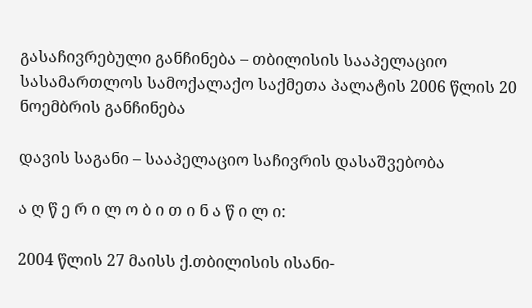გასაჩივრებული განჩინება – თბილისის სააპელაციო სასამართლოს სამოქალაქო საქმეთა პალატის 2006 წლის 20 ნოემბრის განჩინება

დავის საგანი – სააპელაციო საჩივრის დასაშვებობა

ა ღ წ ე რ ი ლ ო ბ ი თ ი ნ ა წ ი ლ ი:

2004 წლის 27 მაისს ქ.თბილისის ისანი-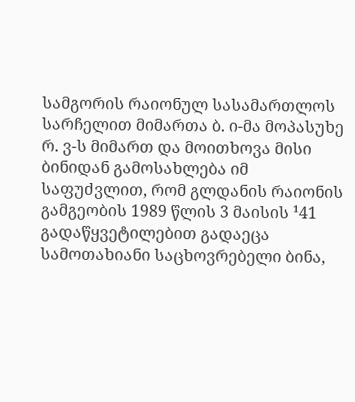სამგორის რაიონულ სასამართლოს სარჩელით მიმართა ბ. ი-მა მოპასუხე რ. ვ-ს მიმართ და მოითხოვა მისი ბინიდან გამოსახლება იმ საფუძვლით, რომ გლდანის რაიონის გამგეობის 1989 წლის 3 მაისის ¹41 გადაწყვეტილებით გადაეცა სამოთახიანი საცხოვრებელი ბინა,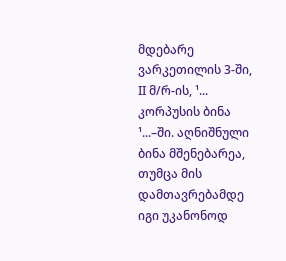მდებარე ვარკეთილის 3-ში, II მ/რ-ის, ¹... კორპუსის ბინა ¹...–ში. აღნიშნული ბინა მშენებარეა, თუმცა მის დამთავრებამდე იგი უკანონოდ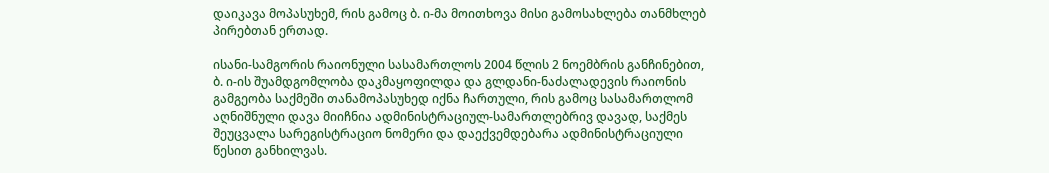დაიკავა მოპასუხემ, რის გამოც ბ. ი-მა მოითხოვა მისი გამოსახლება თანმხლებ პირებთან ერთად.

ისანი-სამგორის რაიონული სასამართლოს 2004 წლის 2 ნოემბრის განჩინებით, ბ. ი-ის შუამდგომლობა დაკმაყოფილდა და გლდანი-ნაძალადევის რაიონის გამგეობა საქმეში თანამოპასუხედ იქნა ჩართული, რის გამოც სასამართლომ აღნიშნული დავა მიიჩნია ადმინისტრაციულ-სამართლებრივ დავად, საქმეს შეუცვალა სარეგისტრაციო ნომერი და დაექვემდებარა ადმინისტრაციული წესით განხილვას.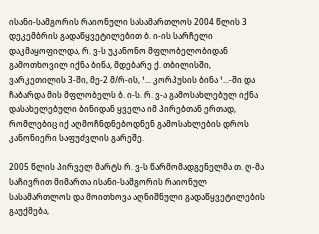ისანი-სამგორის რაიონული სასამართლოს 2004 წლის 3 დეკემბრის გადაწყვეტილებით ბ. ი-ის სარჩელი დაკმაყოფილდა, რ. ვ-ს უკანონო მფლობელობიდან გამოთხოვილ იქნა ბინა, მდებარე ქ. თბილისში, ვარკეთილის 3-ში, მე-2 მ/რ-ის, ¹... კორპუსის ბინა ¹...-ში და ჩაბარდა მის მფლობელს ბ. ი-ს. რ. ვ-ა გამოსახლებულ იქნა დასახელებული ბინიდან ყველა იმ პირებთან ერთად, რომლებიც იქ აღმოჩნდნებოდნენ გამოსახლების დროს კანონიერი საფუძვლის გარეშე.

2005 წლის პირველ მარტს რ. ვ-ს წარმომადგენელმა თ. ღ-მა საჩივრით მიმართა ისანი-სამგორის რაიონულ სასამართლოს და მოითხოვა აღნიშნული გადაწყვეტილების გაუქმება,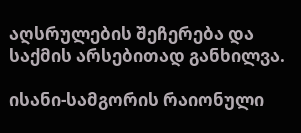აღსრულების შეჩერება და საქმის არსებითად განხილვა.

ისანი-სამგორის რაიონული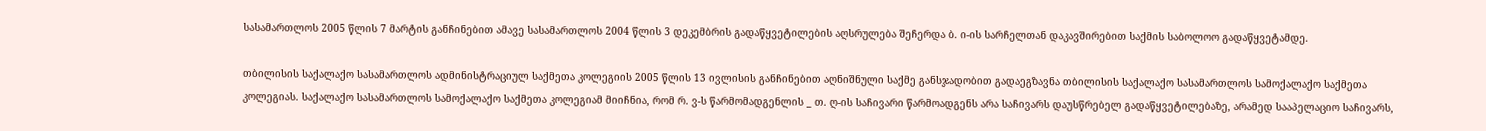სასამართლოს 2005 წლის 7 მარტის განჩინებით ამავე სასამართლოს 2004 წლის 3 დეკემბრის გადაწყვეტილების აღსრულება შეჩერდა ბ. ი-ის სარჩელთან დაკავშირებით საქმის საბოლოო გადაწყვეტამდე.

თბილისის საქალაქო სასამართლოს ადმინისტრაციულ საქმეთა კოლეგიის 2005 წლის 13 ივლისის განჩინებით აღნიშნული საქმე განსჯადობით გადაეგზავნა თბილისის საქალაქო სასამართლოს სამოქალაქო საქმეთა კოლეგიას. საქალაქო სასამართლოს სამოქალაქო საქმეთა კოლეგიამ მიიჩნია, რომ რ. ვ-ს წარმომადგენლის _ თ. ღ-ის საჩივარი წარმოადგენს არა საჩივარს დაუსწრებელ გადაწყვეტილებაზე, არამედ სააპელაციო საჩივარს,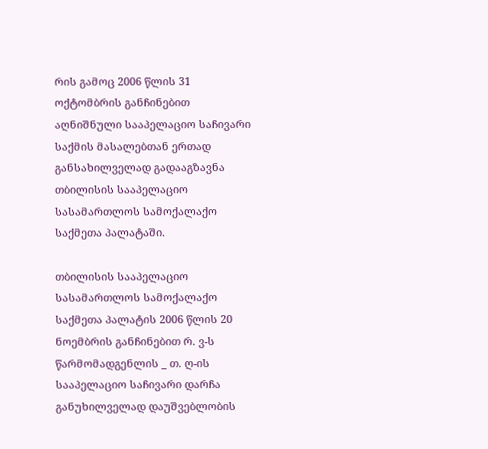რის გამოც 2006 წლის 31 ოქტომბრის განჩინებით აღნიშნული სააპელაციო საჩივარი საქმის მასალებთან ერთად განსახილველად გადააგზავნა თბილისის სააპელაციო სასამართლოს სამოქალაქო საქმეთა პალატაში.

თბილისის სააპელაციო სასამართლოს სამოქალაქო საქმეთა პალატის 2006 წლის 20 ნოემბრის განჩინებით რ. ვ-ს წარმომადგენლის _ თ. ღ-ის სააპელაციო საჩივარი დარჩა განუხილველად დაუშვებლობის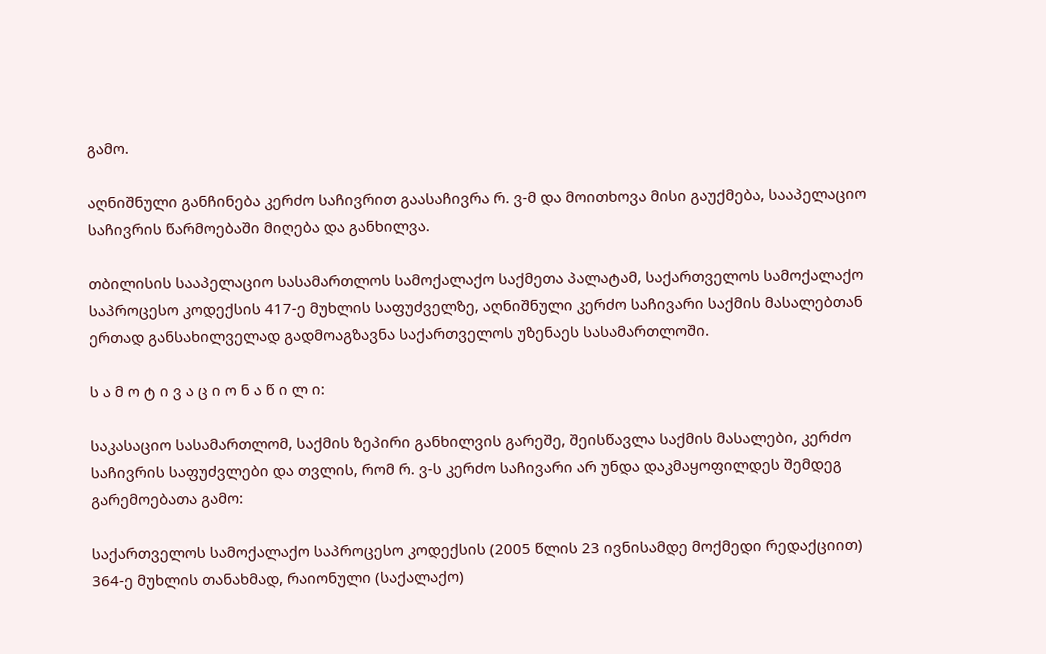გამო.

აღნიშნული განჩინება კერძო საჩივრით გაასაჩივრა რ. ვ-მ და მოითხოვა მისი გაუქმება, სააპელაციო საჩივრის წარმოებაში მიღება და განხილვა.

თბილისის სააპელაციო სასამართლოს სამოქალაქო საქმეთა პალატამ, საქართველოს სამოქალაქო საპროცესო კოდექსის 417-ე მუხლის საფუძველზე, აღნიშნული კერძო საჩივარი საქმის მასალებთან ერთად განსახილველად გადმოაგზავნა საქართველოს უზენაეს სასამართლოში.

ს ა მ ო ტ ი ვ ა ც ი ო ნ ა წ ი ლ ი:

საკასაციო სასამართლომ, საქმის ზეპირი განხილვის გარეშე, შეისწავლა საქმის მასალები, კერძო საჩივრის საფუძვლები და თვლის, რომ რ. ვ-ს კერძო საჩივარი არ უნდა დაკმაყოფილდეს შემდეგ გარემოებათა გამო:

საქართველოს სამოქალაქო საპროცესო კოდექსის (2005 წლის 23 ივნისამდე მოქმედი რედაქციით) 364-ე მუხლის თანახმად, რაიონული (საქალაქო)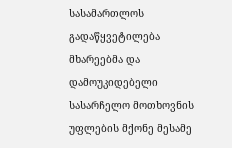სასამართლოს გადაწყვეტილება მხარეებმა და დამოუკიდებელი სასარჩელო მოთხოვნის უფლების მქონე მესამე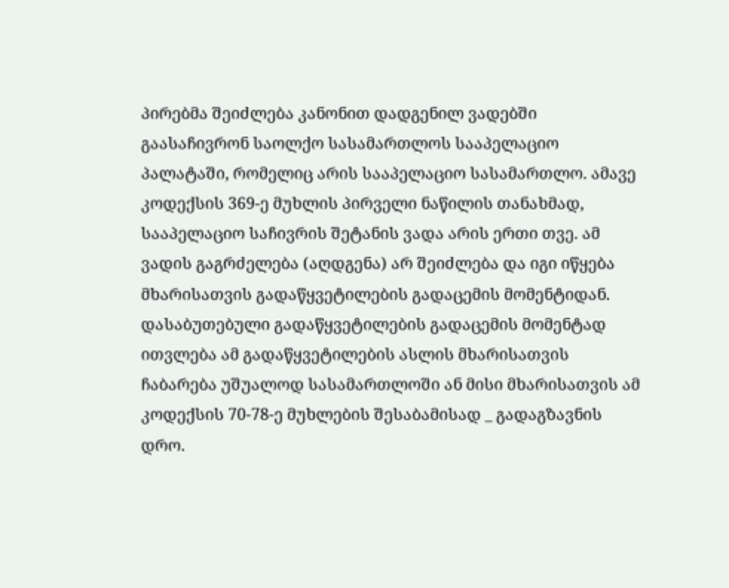პირებმა შეიძლება კანონით დადგენილ ვადებში გაასაჩივრონ საოლქო სასამართლოს სააპელაციო პალატაში, რომელიც არის სააპელაციო სასამართლო. ამავე კოდექსის 369-ე მუხლის პირველი ნაწილის თანახმად, სააპელაციო საჩივრის შეტანის ვადა არის ერთი თვე. ამ ვადის გაგრძელება (აღდგენა) არ შეიძლება და იგი იწყება მხარისათვის გადაწყვეტილების გადაცემის მომენტიდან. დასაბუთებული გადაწყვეტილების გადაცემის მომენტად ითვლება ამ გადაწყვეტილების ასლის მხარისათვის ჩაბარება უშუალოდ სასამართლოში ან მისი მხარისათვის ამ კოდექსის 70-78-ე მუხლების შესაბამისად _ გადაგზავნის დრო.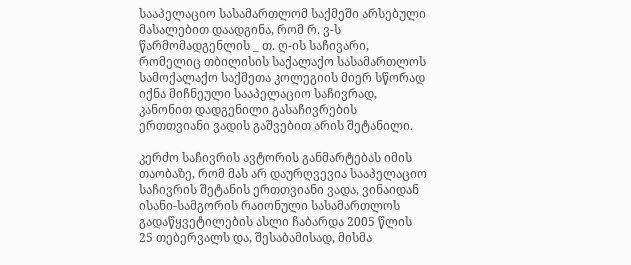სააპელაციო სასამართლომ საქმეში არსებული მასალებით დაადგინა, რომ რ. ვ-ს წარმომადგენლის _ თ. ღ-ის საჩივარი, რომელიც თბილისის საქალაქო სასამართლოს სამოქალაქო საქმეთა კოლეგიის მიერ სწორად იქნა მიჩნეული სააპელაციო საჩივრად, კანონით დადგენილი გასაჩივრების ერთთვიანი ვადის გაშვებით არის შეტანილი.

კერძო საჩივრის ავტორის განმარტებას იმის თაობაზე, რომ მას არ დაურღვევია სააპელაციო საჩივრის შეტანის ერთთვიანი ვადა, ვინაიდან ისანი-სამგორის რაიონული სასამართლოს გადაწყვეტილების ასლი ჩაბარდა 2005 წლის 25 თებერვალს და, შესაბამისად, მისმა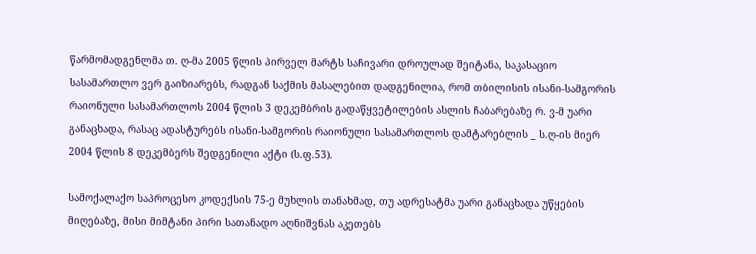წარმომადგენლმა თ. ღ-მა 2005 წლის პირველ მარტს საჩივარი დროულად შეიტანა, საკასაციო სასამართლო ვერ გაიზიარებს, რადგან საქმის მასალებით დადგენილია, რომ თბილისის ისანი-სამგორის რაიონული სასამართლოს 2004 წლის 3 დეკემბრის გადაწყვეტილების ასლის ჩაბარებაზე რ. ვ-მ უარი განაცხადა, რასაც ადასტურებს ისანი-სამგორის რაიონული სასამართლოს დამტარებლის _ ს.ღ-ის მიერ 2004 წლის 8 დეკემბერს შედგენილი აქტი (ს.ფ.53).

სამოქალაქო საპროცესო კოდექსის 75-ე მუხლის თანახმად, თუ ადრესატმა უარი განაცხადა უწყების მიღებაზე, მისი მიმტანი პირი სათანადო აღნიშვნას აკეთებს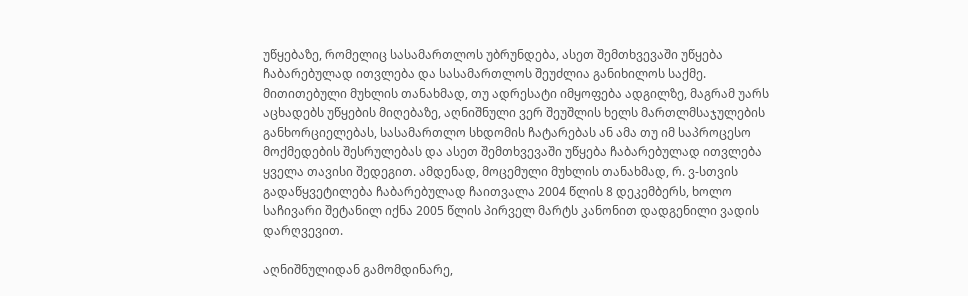უწყებაზე, რომელიც სასამართლოს უბრუნდება, ასეთ შემთხვევაში უწყება ჩაბარებულად ითვლება და სასამართლოს შეუძლია განიხილოს საქმე. მითითებული მუხლის თანახმად, თუ ადრესატი იმყოფება ადგილზე, მაგრამ უარს აცხადებს უწყების მიღებაზე, აღნიშნული ვერ შეუშლის ხელს მართლმსაჯულების განხორციელებას, სასამართლო სხდომის ჩატარებას ან ამა თუ იმ საპროცესო მოქმედების შესრულებას და ასეთ შემთხვევაში უწყება ჩაბარებულად ითვლება ყველა თავისი შედეგით. ამდენად, მოცემული მუხლის თანახმად, რ. ვ-სთვის გადაწყვეტილება ჩაბარებულად ჩაითვალა 2004 წლის 8 დეკემბერს, ხოლო საჩივარი შეტანილ იქნა 2005 წლის პირველ მარტს კანონით დადგენილი ვადის დარღვევით.

აღნიშნულიდან გამომდინარე,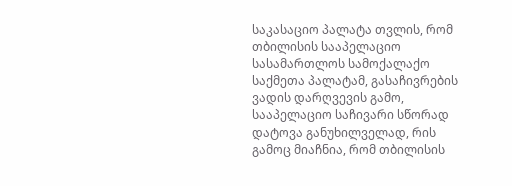საკასაციო პალატა თვლის, რომ თბილისის სააპელაციო სასამართლოს სამოქალაქო საქმეთა პალატამ, გასაჩივრების ვადის დარღვევის გამო, სააპელაციო საჩივარი სწორად დატოვა განუხილველად, რის გამოც მიაჩნია, რომ თბილისის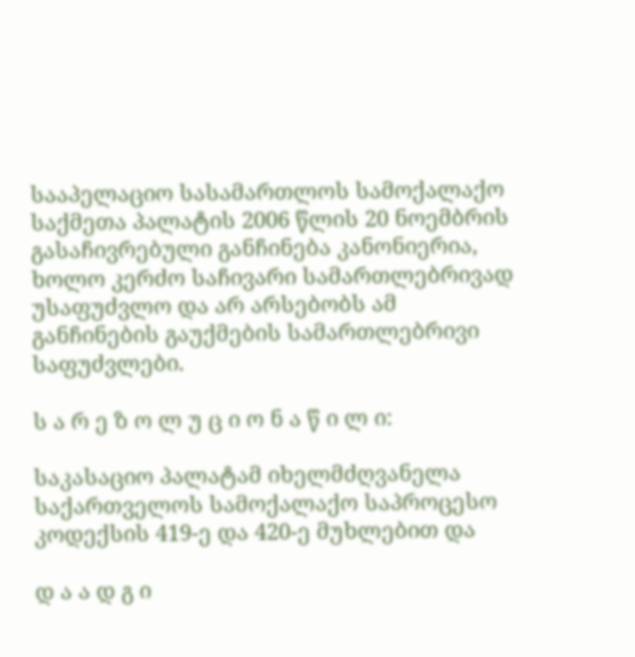სააპელაციო სასამართლოს სამოქალაქო საქმეთა პალატის 2006 წლის 20 ნოემბრის გასაჩივრებული განჩინება კანონიერია, ხოლო კერძო საჩივარი სამართლებრივად უსაფუძვლო და არ არსებობს ამ განჩინების გაუქმების სამართლებრივი საფუძვლები.

ს ა რ ე ზ ო ლ უ ც ი ო ნ ა წ ი ლ ი:

საკასაციო პალატამ იხელმძღვანელა საქართველოს სამოქალაქო საპროცესო კოდექსის 419-ე და 420-ე მუხლებით და

დ ა ა დ გ ი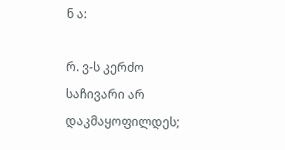ნ ა:

რ. ვ-ს კერძო საჩივარი არ დაკმაყოფილდეს;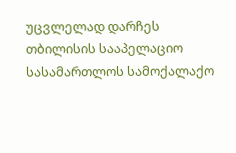უცვლელად დარჩეს თბილისის სააპელაციო სასამართლოს სამოქალაქო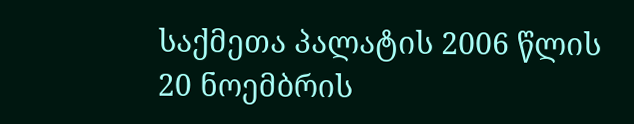საქმეთა პალატის 2006 წლის 20 ნოემბრის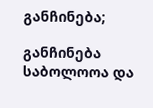განჩინება;

განჩინება საბოლოოა და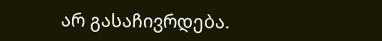არ გასაჩივრდება.